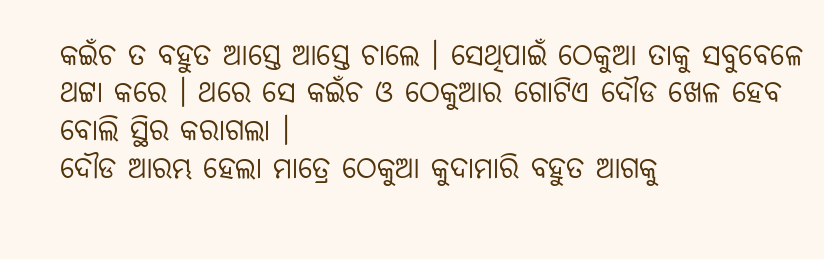କଇଁଚ ତ ବହୁତ ଆସ୍ତେ ଆସ୍ତେ ଚାଲେ । ସେଥିପାଇଁ ଠେକୁଆ ତାକୁ ସବୁବେଳେ ଥଟ୍ଟା କରେ । ଥରେ ସେ କଇଁଚ ଓ ଠେକୁଆର ଗୋଟିଏ ଦୌଡ ଖେଳ ହେବ ବୋଲି ସ୍ଥିର କରାଗଲା ।
ଦୌଡ ଆରମ୍ଭ ହେଲା ମାତ୍ରେ ଠେକୁଆ କୁଦାମାରି ବହୁତ ଆଗକୁ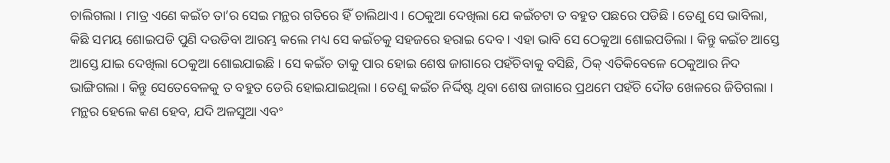ଚାଲିଗଲା । ମାତ୍ର ଏଣେ କଇଁଚ ତା’ର ସେଇ ମନ୍ଥର ଗତିରେ ହିଁ ଚାଲିଥାଏ । ଠେକୁଆ ଦେଖିଲା ଯେ କଇଁଚଟା ତ ବହୁତ ପଛରେ ପଡିଛି । ତେଣୁ ସେ ଭାବିଲା, କିଛି ସମୟ ଶୋଇପଡି ପୁଣି ଦଉଡିବା ଆରମ୍ଭ କଲେ ମଧ୍ୟ ସେ କଇଁଚକୁ ସହଜରେ ହରାଇ ଦେବ । ଏହା ଭାବି ସେ ଠେକୁଆ ଶୋଇପଡିଲା । କିନ୍ତୁ କଇଁଚ ଆସ୍ତେ ଆସ୍ତେ ଯାଇ ଦେଖିଲା ଠେକୁଆ ଶୋଇଯାଇଛି । ସେ କଇଁଚ ତାକୁ ପାର ହୋଇ ଶେଷ ଜାଗାରେ ପହଁଚିବାକୁ ବସିଛି, ଠିକ୍ ଏତିକିବେଳେ ଠେକୁଆର ନିଦ ଭାଙ୍ଗିଗଲା । କିନ୍ତୁ ସେତେବେଳକୁ ତ ବହୁତ ଡେରି ହୋଇଯାଇଥିଲା । ତେଣୁ କଇଁଚ ନିର୍ଦ୍ଦିଷ୍ଟ ଥିବା ଶେଷ ଜାଗାରେ ପ୍ରଥମେ ପହଁଚି ଦୌଡ ଖେଳରେ ଜିତିଗଲା ।
ମନ୍ଥର ହେଲେ କଣ ହେବ, ଯଦି ଅଳସୁଆ ଏବଂ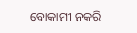ବୋକାମୀ ନକରି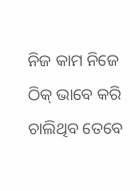ନିଜ କାମ ନିଜେ ଠିକ୍ ଭାବେ କରି ଚାଲିଥିବ ତେବେ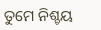ତୁମେ ନିଶ୍ଚୟ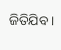ଜିତିଯିବ ।